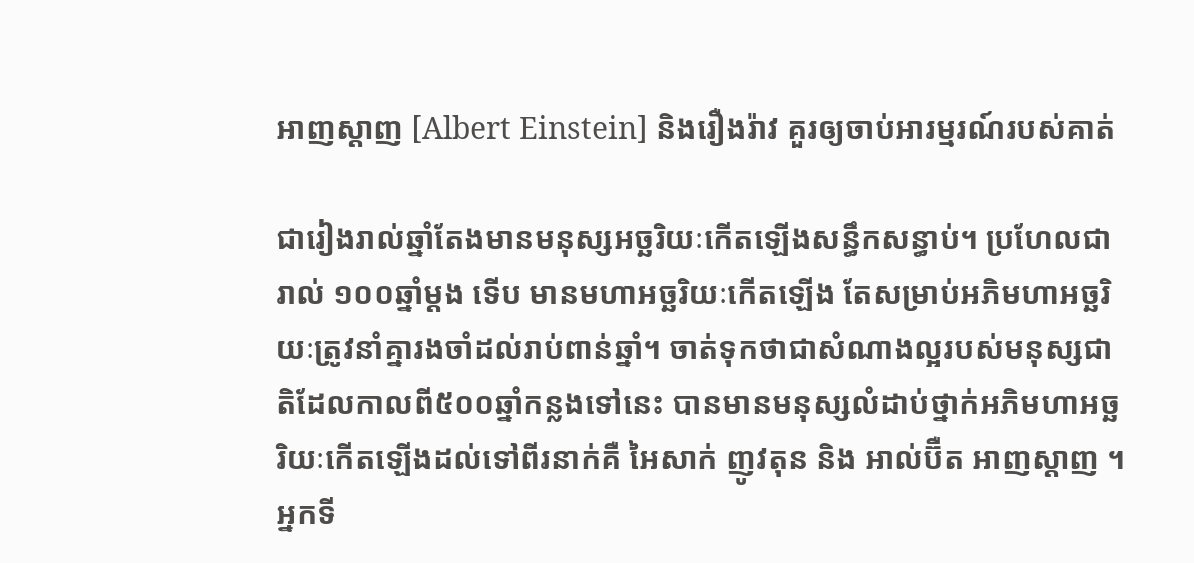អាញស្តាញ [Albert Einstein] និងរឿងរ៉ាវ គួរឲ្យចាប់អារម្មរណ៍របស់គាត់

ជារៀងរាល់ឆ្នាំតែងមានមនុស្សអច្ឆរិយៈកើតឡើងសន្ធឹកសន្ធាប់។ ប្រហែលជារាល់ ១០០ឆ្នាំម្តង ទើប មានមហាអច្ឆរិយៈកើតឡើង តែសម្រាប់អភិមហាអច្ឆរិយៈត្រូវនាំគ្នារងចាំដល់រាប់ពាន់ឆ្នាំ។ ចាត់ទុកថាជាសំណាងល្អរបស់មនុស្សជាតិដែលកាលពី៥០០ឆ្នាំកន្លងទៅនេះ បានមានមនុស្សលំដាប់ថ្នាក់អភិមហាអច្ឆរិយៈកើតឡើងដល់ទៅពីរនាក់គឺ អៃសាក់ ញូវតុន និង អាល់ប៊ឺត អាញស្តាញ ។ អ្នកទី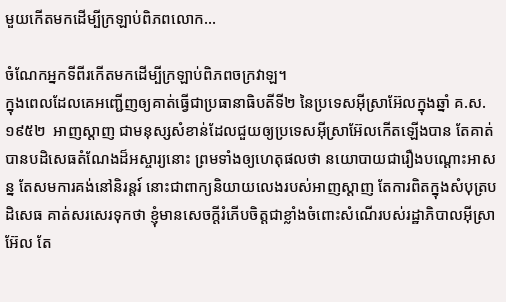មួយកើតមកដើម្បីក្រឡាប់ពិភពលោក...

ចំណែកអ្នកទីពីរកើតមកដើម្បីក្រឡាប់ពិភពចក្រវាឡ។
ក្នុងពេលដែលគេអញ្ជើញឲ្យគាត់ធ្វើជាប្រធានាធិបតីទី២ នៃប្រទេសអ៊ីស្រាអ៊ែលក្នុងឆ្នាំ គ.ស.១៩៥២  អាញស្តាញ ជាមនុស្សសំខាន់ដែលជួយឲ្យប្រទេសអ៊ីស្រាអ៊ែលកើតឡើងបាន តែគាត់បានបដិសេធតំណែងដ៏អស្ចារ្យនោះ ព្រមទាំងឲ្យហេតុផលថា នយោបាយជារឿងបណ្តោះអាសន្ន តែសមការគង់នៅនិរន្តរ៍ នោះជាពាក្យនិយាយលេងរបស់អាញស្តាញ តែការពិតក្នុងសំបុត្របដិសេធ គាត់សរសេរទុកថា ខ្ញុំមានសេចក្តីរំភើបចិត្តជាខ្លាំងចំពោះសំណើរបស់រដ្ឋាភិបាលអ៊ីស្រាអ៊ែល តែ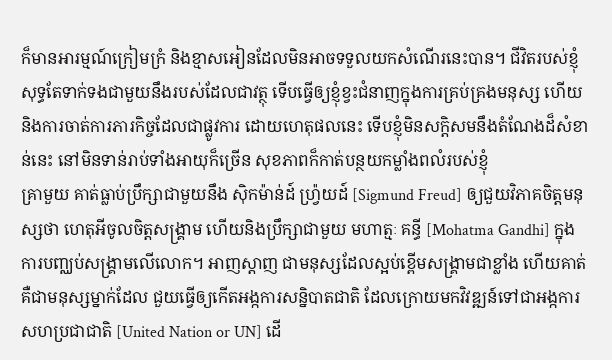ក៏មានអារម្មណ៍ក្រៀមក្រំ និងខ្មាសអៀនដែលមិនអាចទទួលយកសំណើរនេះបាន។ ជីវិតរបស់ខ្ញុំសុទ្ធតែទាក់ទងជាមួយនឹងរបស់ដែលជាវត្ថុ ទើបធ្វើឲ្យខ្ញុំខ្វះជំនាញក្នុងការគ្រប់គ្រងមនុស្ស ហើយនិងការចាត់ការភារកិច្ចដែលជាផ្លូវការ ដោយហេតុផលនេះ ទើបខ្ញុំមិនសក្តិសមនឹងតំណែងដ៏សំខាន់នេះ នៅមិនទាន់រាប់ទាំងអាយុក៏ច្រើន សុខភាពក៏កាត់បន្ថយកម្លាំងពលំរបស់ខ្ញុំ
គ្រាមួយ គាត់ធ្លាប់ប្រឹក្សាជាមួយនឹង ស៊ិកម៉ាន់ដ៍ ហ្រ៉្វយដ៍ [Sigmund Freud] ឲ្យជួយវិភាគចិត្តមនុស្សថា ហេតុអីចូលចិត្តសង្រ្គាម ហើយនិងប្រឹក្សាជាមួយ មហាត្មៈ គន្ធី [Mohatma Gandhi] ក្នុងការបញ្ឈប់សង្គ្រាមលើលោក។ អាញស្តាញ ជាមនុស្សដែលស្អប់ខ្ពើមសង្គ្រាមជាខ្លាំង ហើយគាត់គឺជាមនុស្សម្នាក់ដែល ជួយធ្វើឲ្យកើតអង្កការសន្និបាតជាតិ ដែលក្រោយមកវិវឌ្ឍន៍ទៅជាអង្កការសហប្រជាជាតិ [United Nation or UN] ដើ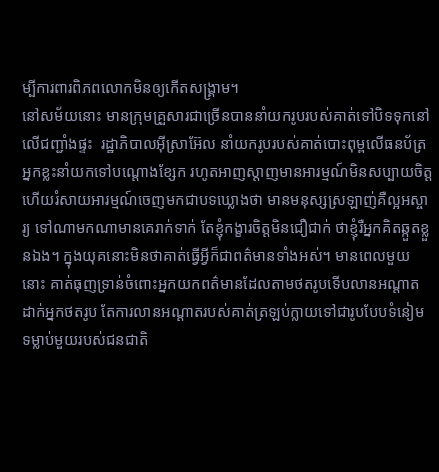ម្បីការពារពិភពលោកមិនឲ្យកើតសង្គ្រាម។
នៅសម័យនោះ មានក្រុមគ្រួសារជាច្រើនបាននាំយករូបរបស់គាត់ទៅបិទទុកនៅលើជញ្ជាំងផ្ទះ  រដ្ឋាភិបាលអ៊ីស្រាអ៊ែល នាំយករូបរបស់គាត់បោះពុម្ពលើធនប័ត្រ អ្នកខ្លះនាំយកទៅបណ្តោងខ្សែក រហូតអាញស្តាញមានអារម្មណ៍មិនសប្បាយចិត្ត ហើយរំសាយអារម្មណ៍ចេញមកជាបទឃ្លោងថា មានមនុស្សស្រឡាញ់គឺល្អអស្ចារ្យ ទៅណាមកណាមានគេរាក់ទាក់ តែខ្ញុំកង្ខារចិត្តមិនជឿជាក់ ថាខ្ញុំរឺអ្នកគិតឆ្កួតខ្លួនឯង។ ក្នុងយុគនោះមិនថាគាត់ធ្វើអ្វីក៏ជាពត៌មានទាំងអស់។ មានពេលមួយនោះ គាត់ធុញទ្រាន់ចំពោះអ្នកយកពត៌មានដែលតាមថតរូបទើបលានអណ្តាតដាក់អ្នកថតរូប តែការលានអណ្តាតរបស់គាត់ត្រឡប់ក្លាយទៅជារូបបែបទំនៀមទម្លាប់មួយរបស់ជនជាតិ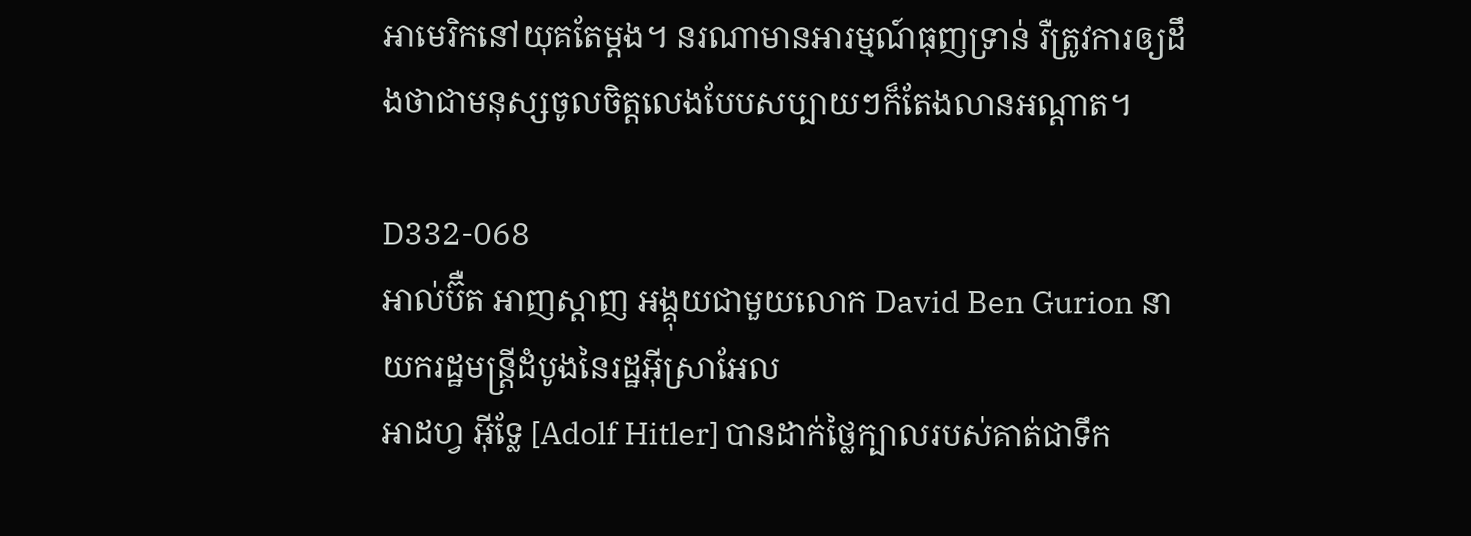អាមេរិកនៅយុគតែម្តង។ នរណាមានអារម្មណ៍ធុញទ្រាន់ រឺត្រូវការឲ្យដឹងថាជាមនុស្សចូលចិត្តលេងបែបសប្បាយៗក៏តែងលានអណ្តាត។

D332-068
អាល់ប៊ឺត អាញស្តាញ អង្គុយជាមួយលោក David Ben Gurion នាយករដ្ឋមន្រ្តីដំបូងនៃរដ្ឋអ៊ីស្រាអែល
អាដហ្វ អ៊ីទ្លែ [Adolf Hitler] បានដាក់ថ្លៃក្បាលរបស់គាត់ជាទឹក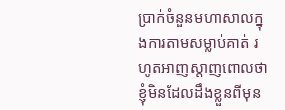ប្រាក់ចំនួនមហាសាលក្នុងការតាមសម្លាប់គាត់ រហូតអាញស្តាញពោលថា ខ្ញុំមិនដែលដឹងខ្លួនពីមុន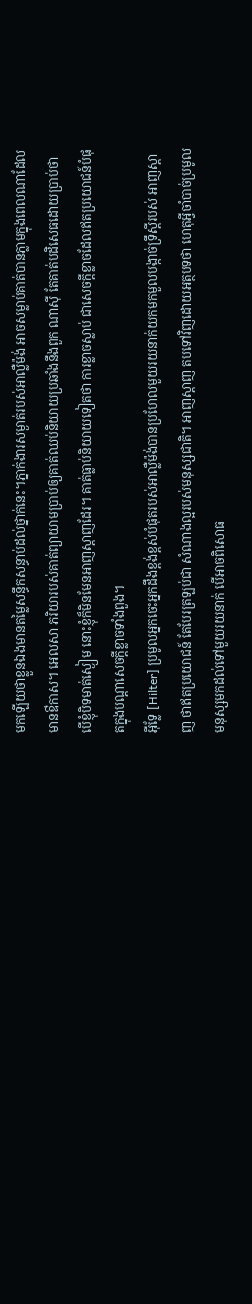មកឡើយថាខ្លួនឯងមានតម្លៃសន្ធឹកសន្ធាប់ដល់ថ្នាក់នេះ។ភ្នាក់ងារសម្ងាត់របស់អាល្លឺម៉ង់ អាចសម្លាប់គាត់បានភ្លាមក្នុងពេលណាដែលមានឳកាស។ អេលសា ភរិយារបស់គាត់ព្យាយាមប្រាប់ឲ្យគាត់ឈប់និយាយប្រឆាំងនឹងពួក ណាស៊ី តែគាត់បដិសេធដោយប្រាប់ថា បើខ្ញុំបិទមាត់ស្ងៀម នោះខ្ញុំក៏មិនមែនអាញស្តាញដែរ។ គាត់ធ្លាប់និយាយទៀតថា ការខ្លាចស្លាប់ ជាសេចក្តីខ្លាចដែលឥតប្រយោជន៍បំផុតក្នុងបណ្តាសេចក្តីខ្លាចទាំងពួង។
អ៊ីទ្លែ [Hilter] ប្រមូលអ្នកចេះអ្នកដឹងខ្ពង់ខ្ពស់បំផុតរបស់អាល្លឺម៉ង់បានប្រហែលមួយរយនាក់យកមកមួលបង្កាច់ទ្រឹស្តីរបស់ អាញស្តាញ ថាឥតប្រយោជន៍ តែបែរត្រឡប់ជា សំណាងល្អរបស់មនុស្សជាតិ។ អាញស្តាញ តបទៅវិញដោយអត្ថបទថា ហេតុអ្វីចាំបាច់ប្រមូលមនុស្សមកដល់ទៅមួយរយនាក់ បើអាចពិសោធ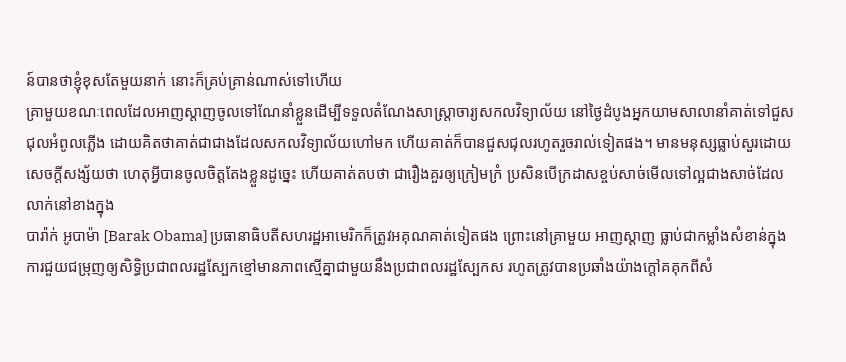ន៍បានថាខ្ញុំខុសតែមួយនាក់ នោះក៏គ្រប់គ្រាន់ណាស់ទៅហើយ
គ្រាមួយខណៈពេលដែលអាញស្តាញចូលទៅណែនាំខ្លួនដើម្បីទទួលតំណែងសាស្ត្រាចារ្យសកលវិទ្យាល័យ នៅថ្ងៃដំបូងអ្នកយាមសាលានាំគាត់ទៅជួសជុលអំពូលភ្លើង ដោយគិតថាគាត់ជាជាងដែលសកលវិទ្យាល័យហៅមក ហើយគាត់ក៏បានជួសជុលរហូតរួចរាល់ទៀតផង។ មានមនុស្សធ្លាប់សួរដោយសេចក្តីសង្ស័យថា ហេតុអ្វីបានចូលចិត្តតែងខ្លួនដូច្នេះ ហើយគាត់តបថា ជារឿងគួរឲ្យក្រៀមក្រំ ប្រសិនបើក្រដាសខ្ចប់សាច់មើលទៅល្អជាងសាច់ដែលលាក់នៅខាងក្នុង
បារ៉ាក់ អូបាម៉ា [Barak Obama] ប្រធានាធិបតីសហរដ្ឋអាមេរិកក៏ត្រូវអគុណគាត់ទៀតផង ព្រោះនៅគ្រាមួយ អាញស្តាញ ធ្លាប់ជាកម្លាំងសំខាន់ក្នុងការជួយជម្រុញឲ្យសិទ្ធិប្រជាពលរដ្ឋស្បែកខ្មៅមានភាពស្មើគ្នាជាមួយនឹងប្រជាពលរដ្ឋស្បែកស រហូតត្រូវបានប្រឆាំងយ៉ាងក្តៅគគុកពីសំ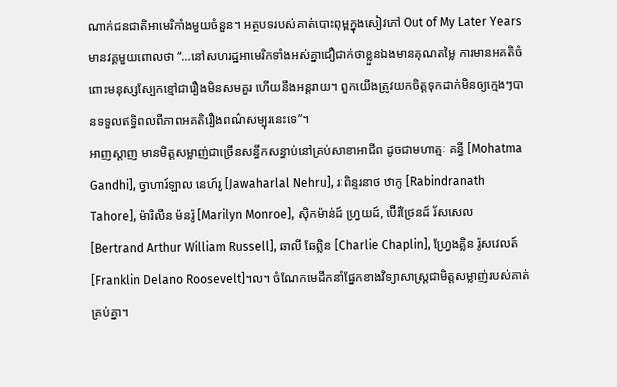ណាក់ជនជាតិអាមេរិកាំងមួយចំនួន។ អត្ថបទរបស់គាត់បោះពុម្ពក្នុងសៀវភៅ Out of My Later Years មានវគ្គមួយពោលថា “…នៅសហរដ្ឋអាមេរិកទាំងអស់គ្នាជឿជាក់ថាខ្លួនឯងមានគុណតម្លៃ ការមានអគតិចំពោះមនុស្សស្បែកខ្មៅជារឿងមិនសមគួរ ហើយនឹងអន្តរាយ។ ពួកយើងត្រូវយកចិត្តទុកដាក់មិនឲ្យក្មេងៗបានទទួលឥទ្ធិពលពីភាពអគតិរឿងពណ៌សម្បុរនេះទេ”។
អាញស្តាញ មានមិត្តសម្លាញ់ជាច្រើនសន្ធឹកសន្ធាប់នៅគ្រប់សាខាអាជីព ដូចជាមហាត្មៈ គន្ធី [Mohatma Gandhi], ច្វាហារ៍ឡាល នេហ៍រូ [Jawaharlal Nehru], រៈពិន្ទរនាថ ឋាកូ [Rabindranath Tahore], ម៉ារិលីន ម៉នរ៉ូ [Marilyn Monroe], ស៊ិកម៉ាន់ដ៍ ហ្រ្វយដ៍, ប៊ើរ៍ថ្រែនដ៍ រ័សសេល [Bertrand Arthur William Russell], ឆាលី ឆែព្លិន [Charlie Chaplin], ហ្វ្រែងគ្លិន រ៉ូសវេលត៍ [Franklin Delano Roosevelt]។ល។ ចំណែកមេដឹកនាំផ្នែកខាងវិទ្យាសាស្ត្រជាមិត្តសម្លាញ់របស់គាត់គ្រប់គ្នា។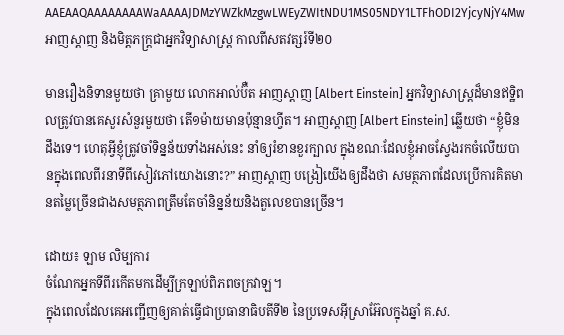AAEAAQAAAAAAAAWaAAAAJDMzYWZkMzgwLWEyZWItNDU1MS05NDY1LTFhODI2YjcyNjY4Mw
អាញស្តាញ និងមិត្តភក្រ្តជាអ្នកវិទ្យាសាស្រ្ត កាលពីសតវត្សរ៍ទី២០

មានរឿងនិទានមួយថា គ្រាមួយ លោកអាល់ប៊ឺត អាញស្តាញ [Albert Einstein] អ្នកវិទ្យាសាស្ត្រដ៏មានឥទ្ឋិពលត្រូវបានគេសួរសំនួរមួយថា តើ១ម៉ាយមានប៉ុន្មានហ្វីត។ អាញស្តាញ [Albert Einstein] ឆ្លើយថា “ខ្ញុំមិនដឹងទេ។ ហេតុអ្វីខ្ញុំត្រូវចាំទិន្នន័យទាំងអស់នេះ នាំឲ្យរំខានខួរក្បាល ក្នុងខណៈដែលខ្ញុំអាចស្វែងរកចំលើយបានក្នុងពេលពីរនាទីពីសៀវភៅយោងនោះ?” អាញស្តាញ បង្រៀយើងឲ្យដឹងថា សមត្ថភាពដែលប្រើការគិតមានតម្លៃច្រើនជាងសមត្ថភាពត្រឹមតែចាំនិន្នន័យនិងតួលេខបានច្រើន។

ដោយ៖ ឡាម លិម្បការ
ចំណែកអ្នកទីពីរកើតមកដើម្បីក្រឡាប់ពិភពចក្រវាឡ។
ក្នុងពេលដែលគេអញ្ជើញឲ្យគាត់ធ្វើជាប្រធានាធិបតីទី២ នៃប្រទេសអ៊ីស្រាអ៊ែលក្នុងឆ្នាំ គ.ស.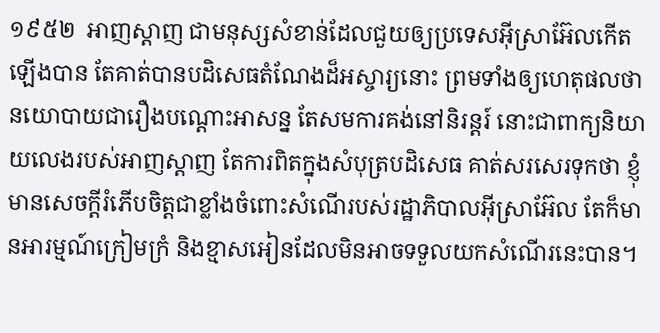១៩៥២  អាញស្តាញ ជាមនុស្សសំខាន់ដែលជួយឲ្យប្រទេសអ៊ីស្រាអ៊ែលកើតឡើងបាន តែគាត់បានបដិសេធតំណែងដ៏អស្ចារ្យនោះ ព្រមទាំងឲ្យហេតុផលថា នយោបាយជារឿងបណ្តោះអាសន្ន តែសមការគង់នៅនិរន្តរ៍ នោះជាពាក្យនិយាយលេងរបស់អាញស្តាញ តែការពិតក្នុងសំបុត្របដិសេធ គាត់សរសេរទុកថា ខ្ញុំមានសេចក្តីរំភើបចិត្តជាខ្លាំងចំពោះសំណើរបស់រដ្ឋាភិបាលអ៊ីស្រាអ៊ែល តែក៏មានអារម្មណ៍ក្រៀមក្រំ និងខ្មាសអៀនដែលមិនអាចទទួលយកសំណើរនេះបាន។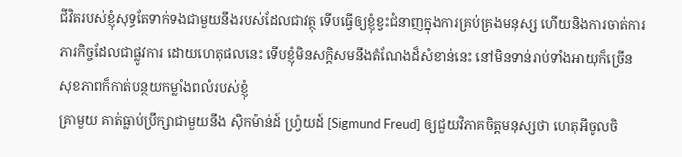ជីវិតរបស់ខ្ញុំសុទ្ធតែទាក់ទងជាមួយនឹងរបស់ដែលជាវត្ថុ ទើបធ្វើឲ្យខ្ញុំខ្វះជំនាញក្នុងការគ្រប់គ្រងមនុស្ស ហើយនិងការចាត់ការភារកិច្ចដែលជាផ្លូវការ ដោយហេតុផលនេះ ទើបខ្ញុំមិនសក្តិសមនឹងតំណែងដ៏សំខាន់នេះ នៅមិនទាន់រាប់ទាំងអាយុក៏ច្រើន សុខភាពក៏កាត់បន្ថយកម្លាំងពលំរបស់ខ្ញុំ
គ្រាមួយ គាត់ធ្លាប់ប្រឹក្សាជាមួយនឹង ស៊ិកម៉ាន់ដ៍ ហ្រ៉្វយដ៍ [Sigmund Freud] ឲ្យជួយវិភាគចិត្តមនុស្សថា ហេតុអីចូលចិ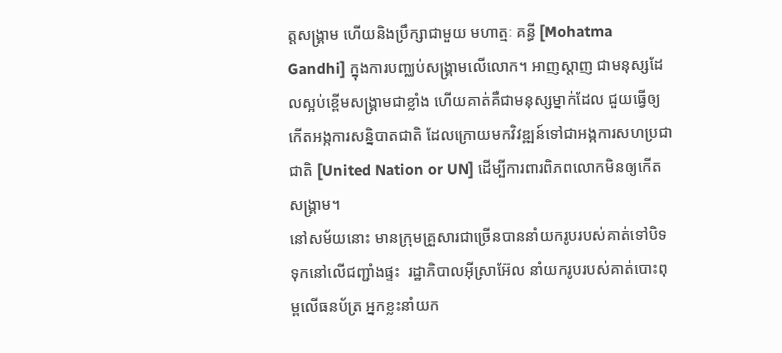ត្តសង្រ្គាម ហើយនិងប្រឹក្សាជាមួយ មហាត្មៈ គន្ធី [Mohatma Gandhi] ក្នុងការបញ្ឈប់សង្គ្រាមលើលោក។ អាញស្តាញ ជាមនុស្សដែលស្អប់ខ្ពើមសង្គ្រាមជាខ្លាំង ហើយគាត់គឺជាមនុស្សម្នាក់ដែល ជួយធ្វើឲ្យកើតអង្កការសន្និបាតជាតិ ដែលក្រោយមកវិវឌ្ឍន៍ទៅជាអង្កការសហប្រជាជាតិ [United Nation or UN] ដើម្បីការពារពិភពលោកមិនឲ្យកើតសង្គ្រាម។
នៅសម័យនោះ មានក្រុមគ្រួសារជាច្រើនបាននាំយករូបរបស់គាត់ទៅបិទទុកនៅលើជញ្ជាំងផ្ទះ  រដ្ឋាភិបាលអ៊ីស្រាអ៊ែល នាំយករូបរបស់គាត់បោះពុម្ពលើធនប័ត្រ អ្នកខ្លះនាំយក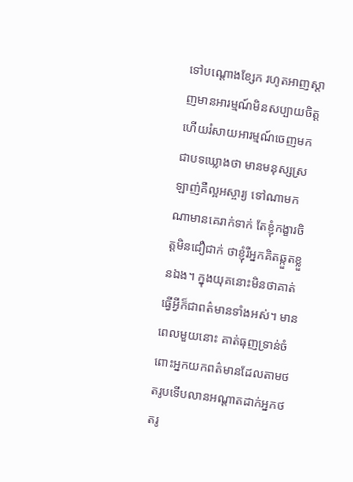ទៅបណ្តោងខ្សែក រហូតអាញស្តាញមានអារម្មណ៍មិនសប្បាយចិត្ត ហើយរំសាយអារម្មណ៍ចេញមកជាបទឃ្លោងថា មានមនុស្សស្រឡាញ់គឺល្អអស្ចារ្យ ទៅណាមកណាមានគេរាក់ទាក់ តែខ្ញុំកង្ខារចិត្តមិនជឿជាក់ ថាខ្ញុំរឺអ្នកគិតឆ្កួតខ្លួនឯង។ ក្នុងយុគនោះមិនថាគាត់ធ្វើអ្វីក៏ជាពត៌មានទាំងអស់។ មានពេលមួយនោះ គាត់ធុញទ្រាន់ចំពោះអ្នកយកពត៌មានដែលតាមថតរូបទើបលានអណ្តាតដាក់អ្នកថតរូ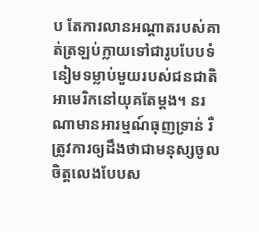ប តែការលានអណ្តាតរបស់គាត់ត្រឡប់ក្លាយទៅជារូបបែបទំនៀមទម្លាប់មួយរបស់ជនជាតិអាមេរិកនៅយុគតែម្តង។ នរណាមានអារម្មណ៍ធុញទ្រាន់ រឺត្រូវការឲ្យដឹងថាជាមនុស្សចូលចិត្តលេងបែបស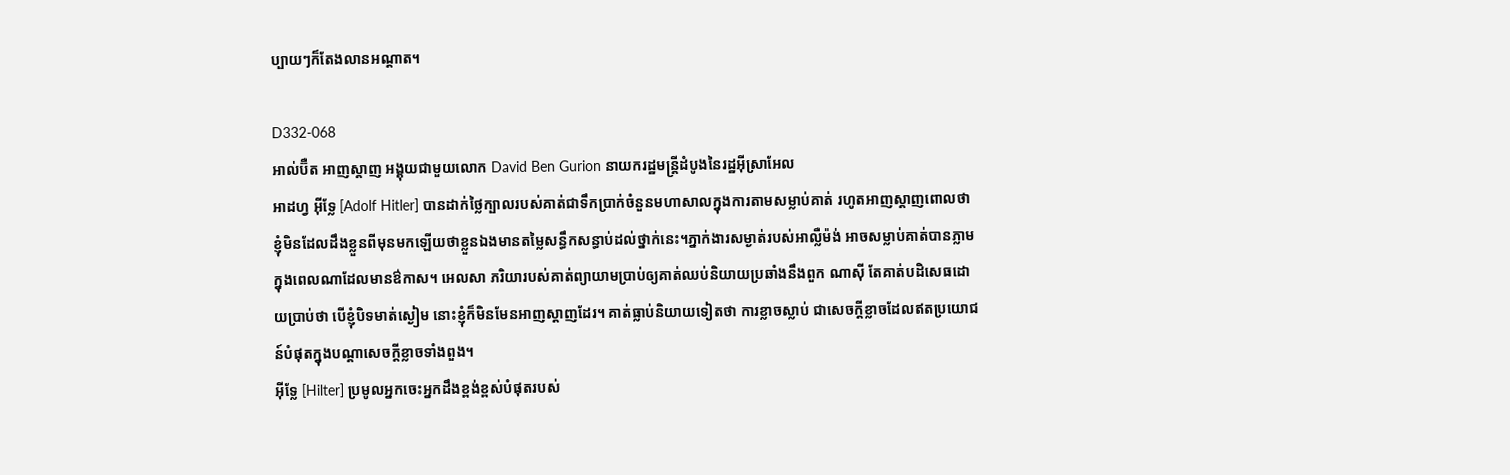ប្បាយៗក៏តែងលានអណ្តាត។

D332-068
អាល់ប៊ឺត អាញស្តាញ អង្គុយជាមួយលោក David Ben Gurion នាយករដ្ឋមន្រ្តីដំបូងនៃរដ្ឋអ៊ីស្រាអែល
អាដហ្វ អ៊ីទ្លែ [Adolf Hitler] បានដាក់ថ្លៃក្បាលរបស់គាត់ជាទឹកប្រាក់ចំនួនមហាសាលក្នុងការតាមសម្លាប់គាត់ រហូតអាញស្តាញពោលថា ខ្ញុំមិនដែលដឹងខ្លួនពីមុនមកឡើយថាខ្លួនឯងមានតម្លៃសន្ធឹកសន្ធាប់ដល់ថ្នាក់នេះ។ភ្នាក់ងារសម្ងាត់របស់អាល្លឺម៉ង់ អាចសម្លាប់គាត់បានភ្លាមក្នុងពេលណាដែលមានឳកាស។ អេលសា ភរិយារបស់គាត់ព្យាយាមប្រាប់ឲ្យគាត់ឈប់និយាយប្រឆាំងនឹងពួក ណាស៊ី តែគាត់បដិសេធដោយប្រាប់ថា បើខ្ញុំបិទមាត់ស្ងៀម នោះខ្ញុំក៏មិនមែនអាញស្តាញដែរ។ គាត់ធ្លាប់និយាយទៀតថា ការខ្លាចស្លាប់ ជាសេចក្តីខ្លាចដែលឥតប្រយោជន៍បំផុតក្នុងបណ្តាសេចក្តីខ្លាចទាំងពួង។
អ៊ីទ្លែ [Hilter] ប្រមូលអ្នកចេះអ្នកដឹងខ្ពង់ខ្ពស់បំផុតរបស់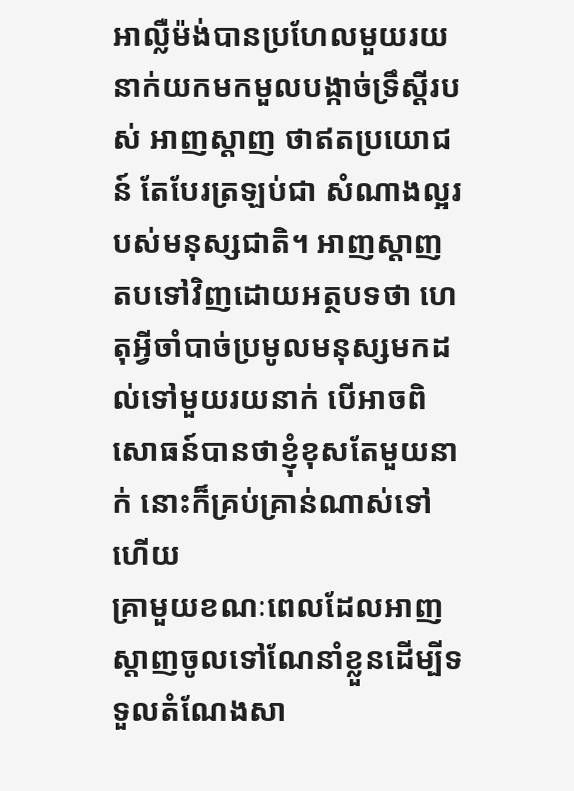អាល្លឺម៉ង់បានប្រហែលមួយរយនាក់យកមកមួលបង្កាច់ទ្រឹស្តីរបស់ អាញស្តាញ ថាឥតប្រយោជន៍ តែបែរត្រឡប់ជា សំណាងល្អរបស់មនុស្សជាតិ។ អាញស្តាញ តបទៅវិញដោយអត្ថបទថា ហេតុអ្វីចាំបាច់ប្រមូលមនុស្សមកដល់ទៅមួយរយនាក់ បើអាចពិសោធន៍បានថាខ្ញុំខុសតែមួយនាក់ នោះក៏គ្រប់គ្រាន់ណាស់ទៅហើយ
គ្រាមួយខណៈពេលដែលអាញស្តាញចូលទៅណែនាំខ្លួនដើម្បីទទួលតំណែងសា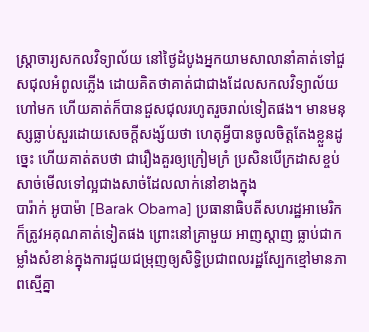ស្ត្រាចារ្យសកលវិទ្យាល័យ នៅថ្ងៃដំបូងអ្នកយាមសាលានាំគាត់ទៅជួសជុលអំពូលភ្លើង ដោយគិតថាគាត់ជាជាងដែលសកលវិទ្យាល័យហៅមក ហើយគាត់ក៏បានជួសជុលរហូតរួចរាល់ទៀតផង។ មានមនុស្សធ្លាប់សួរដោយសេចក្តីសង្ស័យថា ហេតុអ្វីបានចូលចិត្តតែងខ្លួនដូច្នេះ ហើយគាត់តបថា ជារឿងគួរឲ្យក្រៀមក្រំ ប្រសិនបើក្រដាសខ្ចប់សាច់មើលទៅល្អជាងសាច់ដែលលាក់នៅខាងក្នុង
បារ៉ាក់ អូបាម៉ា [Barak Obama] ប្រធានាធិបតីសហរដ្ឋអាមេរិកក៏ត្រូវអគុណគាត់ទៀតផង ព្រោះនៅគ្រាមួយ អាញស្តាញ ធ្លាប់ជាកម្លាំងសំខាន់ក្នុងការជួយជម្រុញឲ្យសិទ្ធិប្រជាពលរដ្ឋស្បែកខ្មៅមានភាពស្មើគ្នា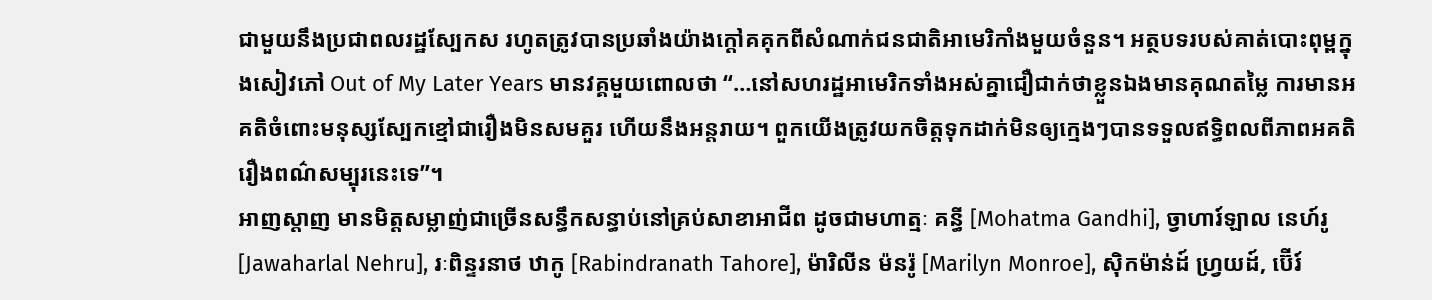ជាមួយនឹងប្រជាពលរដ្ឋស្បែកស រហូតត្រូវបានប្រឆាំងយ៉ាងក្តៅគគុកពីសំណាក់ជនជាតិអាមេរិកាំងមួយចំនួន។ អត្ថបទរបស់គាត់បោះពុម្ពក្នុងសៀវភៅ Out of My Later Years មានវគ្គមួយពោលថា “…នៅសហរដ្ឋអាមេរិកទាំងអស់គ្នាជឿជាក់ថាខ្លួនឯងមានគុណតម្លៃ ការមានអគតិចំពោះមនុស្សស្បែកខ្មៅជារឿងមិនសមគួរ ហើយនឹងអន្តរាយ។ ពួកយើងត្រូវយកចិត្តទុកដាក់មិនឲ្យក្មេងៗបានទទួលឥទ្ធិពលពីភាពអគតិរឿងពណ៌សម្បុរនេះទេ”។
អាញស្តាញ មានមិត្តសម្លាញ់ជាច្រើនសន្ធឹកសន្ធាប់នៅគ្រប់សាខាអាជីព ដូចជាមហាត្មៈ គន្ធី [Mohatma Gandhi], ច្វាហារ៍ឡាល នេហ៍រូ [Jawaharlal Nehru], រៈពិន្ទរនាថ ឋាកូ [Rabindranath Tahore], ម៉ារិលីន ម៉នរ៉ូ [Marilyn Monroe], ស៊ិកម៉ាន់ដ៍ ហ្រ្វយដ៍, ប៊ើរ៍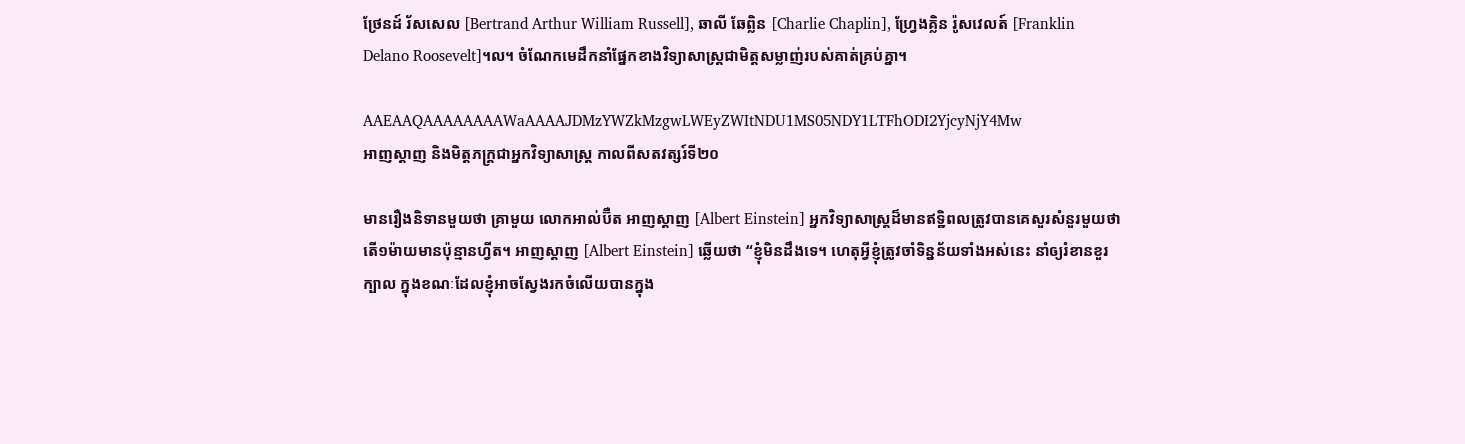ថ្រែនដ៍ រ័សសេល [Bertrand Arthur William Russell], ឆាលី ឆែព្លិន [Charlie Chaplin], ហ្វ្រែងគ្លិន រ៉ូសវេលត៍ [Franklin Delano Roosevelt]។ល។ ចំណែកមេដឹកនាំផ្នែកខាងវិទ្យាសាស្ត្រជាមិត្តសម្លាញ់របស់គាត់គ្រប់គ្នា។

AAEAAQAAAAAAAAWaAAAAJDMzYWZkMzgwLWEyZWItNDU1MS05NDY1LTFhODI2YjcyNjY4Mw
អាញស្តាញ និងមិត្តភក្រ្តជាអ្នកវិទ្យាសាស្រ្ត កាលពីសតវត្សរ៍ទី២០

មានរឿងនិទានមួយថា គ្រាមួយ លោកអាល់ប៊ឺត អាញស្តាញ [Albert Einstein] អ្នកវិទ្យាសាស្ត្រដ៏មានឥទ្ឋិពលត្រូវបានគេសួរសំនួរមួយថា តើ១ម៉ាយមានប៉ុន្មានហ្វីត។ អាញស្តាញ [Albert Einstein] ឆ្លើយថា “ខ្ញុំមិនដឹងទេ។ ហេតុអ្វីខ្ញុំត្រូវចាំទិន្នន័យទាំងអស់នេះ នាំឲ្យរំខានខួរក្បាល ក្នុងខណៈដែលខ្ញុំអាចស្វែងរកចំលើយបានក្នុង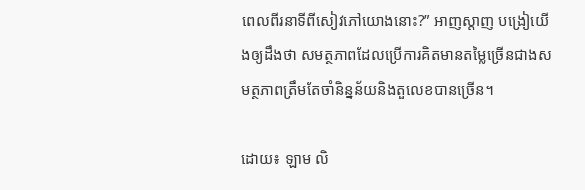ពេលពីរនាទីពីសៀវភៅយោងនោះ?” អាញស្តាញ បង្រៀយើងឲ្យដឹងថា សមត្ថភាពដែលប្រើការគិតមានតម្លៃច្រើនជាងសមត្ថភាពត្រឹមតែចាំនិន្នន័យនិងតួលេខបានច្រើន។

ដោយ៖ ឡាម លិ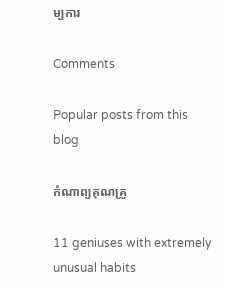ម្បការ

Comments

Popular posts from this blog

កំណាព្យគុណគ្រូ

11 geniuses with extremely unusual habits